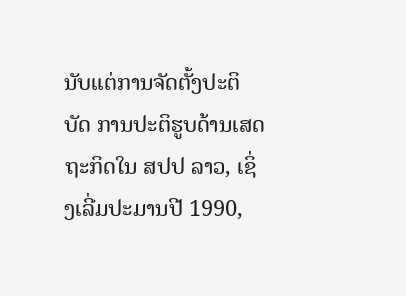ນັບແຕ່ການຈັດຕັ້ງປະຕິບັດ ການປະຕິຮູບດ້ານເສດຖະກິດໃນ ສປປ ລາວ, ເຊິ່ງເລີ່ມປະມານປີ 1990,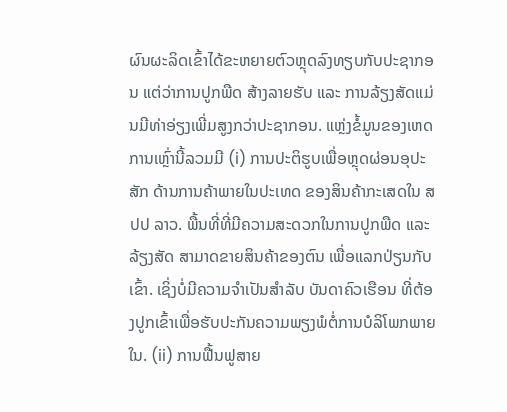ຜົນຜະລິດເຂົ້າໄດ້ຂະຫຍາຍຕົວຫຼຸດລົງທຽບກັບປະຊາກອນ ແຕ່ວ່າການປູກພືດ ສ້າງລາຍຮັບ ແລະ ການລ້ຽງສັດແມ່ນມີທ່າອ່ຽງເພີ່ມສູງກວ່າປະຊາກອນ. ແຫຼ່ງຂໍ້ມູນຂອງເຫດການເຫຼົ່ານີ້ລວມມີ (i) ການປະຕິຮູບເພື່ອຫຼຸດຜ່ອນອຸປະສັກ ດ້ານການຄ້າພາຍໃນປະເທດ ຂອງສິນຄ້າກະເສດໃນ ສປປ ລາວ. ພື້ນທີ່ທີ່ມີຄວາມສະດວກໃນການປູກພືດ ແລະ ລ້ຽງສັດ ສາມາດຂາຍສິນຄ້າຂອງຕົນ ເພື່ອແລກປ່ຽນກັບເຂົ້າ. ເຊິ່ງບໍ່ມີຄວາມຈຳເປັນສຳລັບ ບັນດາຄົວເຮືອນ ທີ່ຕ້ອງປູກເຂົ້າເພື່ອຮັບປະກັນຄວາມພຽງພໍຕໍ່ການບໍລິໂພກພາຍໃນ. (ii) ການຟື້ນຟູສາຍ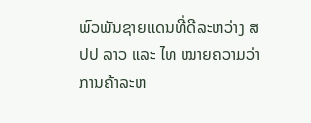ພົວພັນຊາຍແດນທີ່ດີລະຫວ່າງ ສປປ ລາວ ແລະ ໄທ ໝາຍຄວາມວ່າ ການຄ້າລະຫ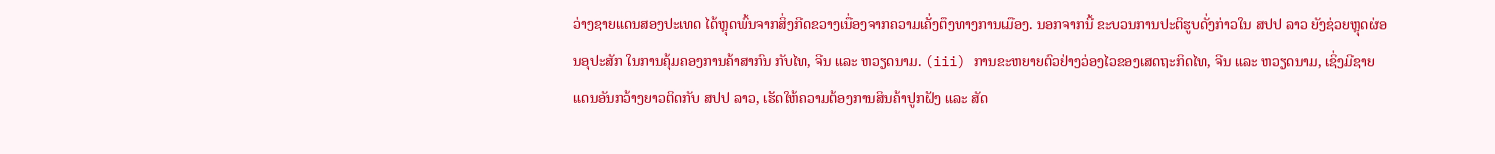ວ່າງຊາຍແດນສອງປະເທດ ໄດ້ຫຼຸດພົ້ນຈາກສິ່ງກີດຂວາງເນື່ອງຈາກຄວາມເຄັ່ງຕຶງທາງການເມືອງ. ນອກຈາກນີ້ ຂະບວນການປະຕິຮູບດັ່ງກ່າວໃນ ສປປ ລາວ ຍັງຊ່ວຍຫຼຸດຜ່ອນອຸປະສັກ ໃນການຄຸ້ມຄອງການຄ້າສາກົນ ກັບໄທ, ຈີນ ແລະ ຫວຽດນາມ. (iii) ການຂະຫຍາຍຕົວຢ່າງວ່ອງໄວຂອງເສດຖະກິດໄທ, ຈີນ ແລະ ຫວຽດນາມ, ເຊິ່ງມີຊາຍແດນອັນກວ້າງຍາວຕິດກັບ ສປປ ລາວ, ເຮັດໃຫ້ຄວາມຕ້ອງການສິນຄ້າປູກຝັງ ແລະ ສັດ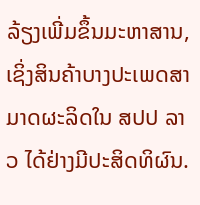ລ້ຽງເພີ່ມຂຶ້ນມະຫາສານ, ເຊິ່ງສິນຄ້າບາງປະເພດສາມາດຜະລິດໃນ ສປປ ລາວ ໄດ້ຢ່າງມີປະສິດທິຜົນ.